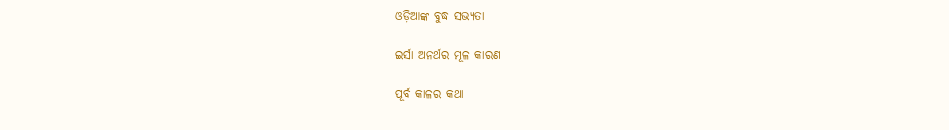ଓଡ଼ିଆଙ୍କ ବୁଦ୍ଧ ସଭ୍ୟତା

ଇର୍ସା ଅନର୍ଥର ମୂଳ କାରଣ

ପୂର୍ବ କାଳର କଥା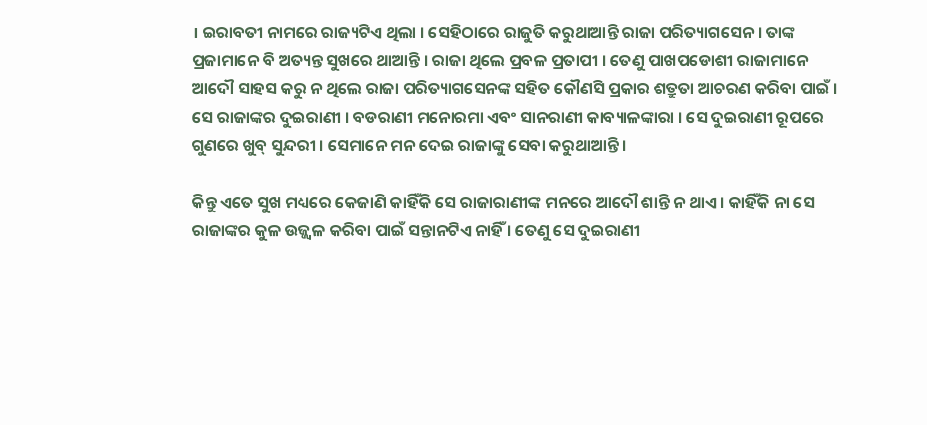। ଇରାବତୀ ନାମରେ ରାଜ୍ୟଟିଏ ଥିଲା । ସେହିଠାରେ ରାଜୁତି କରୁଥାଆନ୍ତି ରାଜା ପରିତ୍ୟାଗସେନ । ତାଙ୍କ ପ୍ରଜାମାନେ ବି ଅତ୍ୟନ୍ତ ସୁଖରେ ଥାଆନ୍ତି । ରାଜା ଥିଲେ ପ୍ରବଳ ପ୍ରତାପୀ । ତେଣୁ ପାଖପଡୋଶୀ ରାଜାମାନେ ଆଦୌ ସାହସ କରୁ ନ ଥିଲେ ରାଜା ପରିତ୍ୟାଗସେନଙ୍କ ସହିତ କୌଣସି ପ୍ରକାର ଶତ୍ରୁତା ଆଚରଣ କରିବା ପାଇଁ । ସେ ରାଜାଙ୍କର ଦୁଇରାଣୀ । ବଡରାଣୀ ମନୋରମା ଏବଂ ସାନରାଣୀ କାବ୍ୟାଳଙ୍କାରା । ସେ ଦୁଇରାଣୀ ରୂପରେ ଗୁଣରେ ଖୁବ୍ ସୁନ୍ଦରୀ । ସେମାନେ ମନ ଦେଇ ରାଜାଙ୍କୁ ସେବା କରୁଥାଆନ୍ତି ।

କିନ୍ତୁ ଏତେ ସୁଖ ମଧ୍ୟରେ କେଜାଣି କାହିଁକି ସେ ରାଜାରାଣୀଙ୍କ ମନରେ ଆଦୌ ଶାନ୍ତି ନ ଥାଏ । କାହିଁକି ନା ସେ ରାଜାଙ୍କର କୁଳ ଉଜ୍ଜ୍ୱଳ କରିବା ପାଇଁ ସନ୍ତାନଟିଏ ନାହିଁ । ତେଣୁ ସେ ଦୁଇରାଣୀ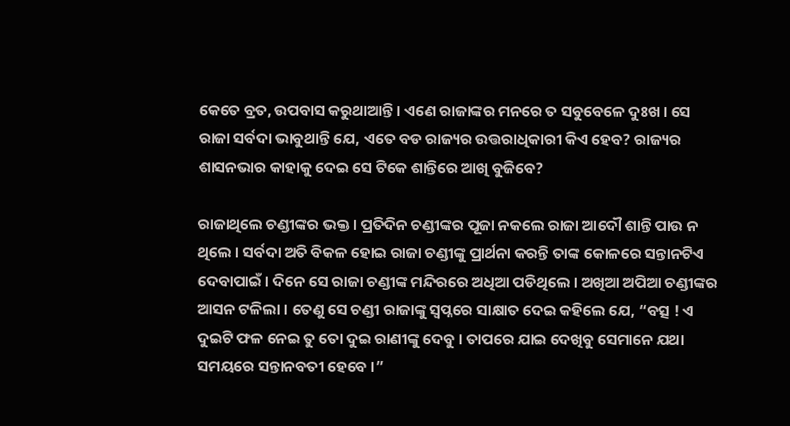କେତେ ବ୍ରତ, ଉପବାସ କରୁଥାଆନ୍ତି । ଏଣେ ରାଜାଙ୍କର ମନରେ ତ ସବୁବେଳେ ଦୁଃଖ । ସେ ରାଜା ସର୍ବଦା ଭାବୁଥାନ୍ତି ଯେ, ଏତେ ବଡ ରାଜ୍ୟର ଉତ୍ତରାଧିକାରୀ କିଏ ହେବ? ରାଜ୍ୟର ଶାସନଭାର କାହାକୁ ଦେଇ ସେ ଟିକେ ଶାନ୍ତିରେ ଆଖି ବୁଜିବେ?

ରାଜାଥିଲେ ଚଣ୍ଡୀଙ୍କର ଭକ୍ତ । ପ୍ରତିଦିନ ଚଣ୍ଡୀଙ୍କର ପୂଜା ନକଲେ ରାଜା ଆଦୌ ଶାନ୍ତି ପାଉ ନ ଥିଲେ । ସର୍ବଦା ଅତି ବିକଳ ହୋଇ ରାଜା ଚଣ୍ଡୀଙ୍କୁ ପ୍ରାର୍ଥନା କରନ୍ତି ତାଙ୍କ କୋଳରେ ସନ୍ତାନଟିଏ ଦେବାପାଇଁ । ଦିନେ ସେ ରାଜା ଚଣ୍ଡୀଙ୍କ ମନ୍ଦିରରେ ଅଧିଆ ପଡିଥିଲେ । ଅଖିଆ ଅପିଆ ଚଣ୍ଡୀଙ୍କର ଆସନ ଟଳିଲା । ତେଣୁ ସେ ଚଣ୍ଡୀ ରାଜାଙ୍କୁ ସ୍ୱପ୍ନରେ ସାକ୍ଷାତ ଦେଇ କହିଲେ ଯେ, “ବତ୍ସ ! ଏ ଦୁଇଟି ଫଳ ନେଇ ତୁ ତୋ ଦୁଇ ରାଣୀଙ୍କୁ ଦେବୁ । ତାପରେ ଯାଇ ଦେଖିବୁ ସେମାନେ ଯଥା ସମୟରେ ସନ୍ତାନବତୀ ହେବେ ।”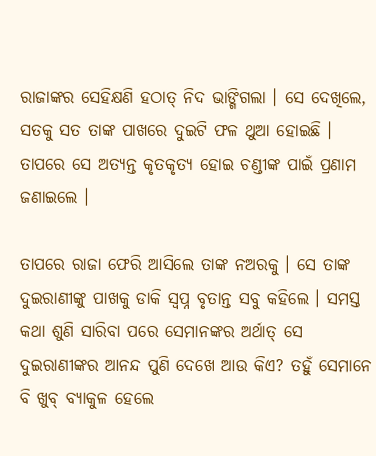ରାଜାଙ୍କର ସେହିକ୍ଷଣି ହଠାତ୍ ନିଦ ଭାଙ୍ଗିଗଲା । ସେ ଦେଖିଲେ, ସତକୁ ସତ ତାଙ୍କ ପାଖରେ ଦୁଇଟି ଫଳ ଥୁଆ ହୋଇଛି । ତାପରେ ସେ ଅତ୍ୟନ୍ତ କୃତକୃତ୍ୟ ହୋଇ ଚଣ୍ଡୀଙ୍କ ପାଇଁ ପ୍ରଣାମ ଜଣାଇଲେ ।

ତାପରେ ରାଜା ଫେରି ଆସିଲେ ତାଙ୍କ ନଅରକୁ । ସେ ତାଙ୍କ ଦୁଇରାଣୀଙ୍କୁ ପାଖକୁ ଡାକି ସ୍ୱପ୍ନ ବୃତାନ୍ତ ସବୁ କହିଲେ । ସମସ୍ତ କଥା ଶୁଣି ସାରିବା ପରେ ସେମାନଙ୍କର ଅର୍ଥାତ୍ ସେ ଦୁଇରାଣୀଙ୍କର ଆନନ୍ଦ ପୁଣି ଦେଖେ ଆଉ କିଏ? ତହୁଁ ସେମାନେ ବି ଖୁବ୍ ବ୍ୟାକୁଳ ହେଲେ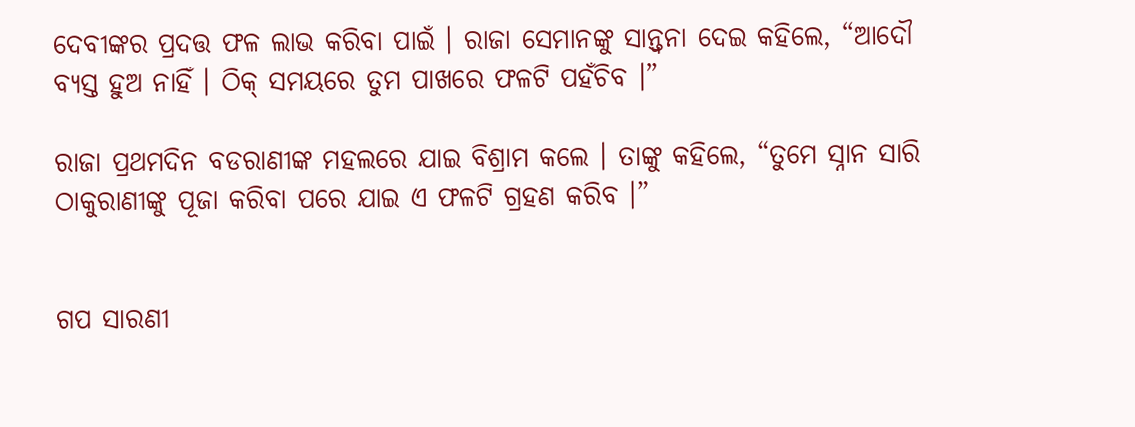ଦେବୀଙ୍କର ପ୍ରଦତ୍ତ ଫଳ ଲାଭ କରିବା ପାଇଁ । ରାଜା ସେମାନଙ୍କୁ ସାନ୍ତ୍ୱନା ଦେଇ କହିଲେ, “ଆଦୌ ବ୍ୟସ୍ତ ହୁଅ ନାହିଁ । ଠିକ୍ ସମୟରେ ତୁମ ପାଖରେ ଫଳଟି ପହଁଚିବ ।”

ରାଜା ପ୍ରଥମଦିନ ବଡରାଣୀଙ୍କ ମହଲରେ ଯାଇ ବିଶ୍ରାମ କଲେ । ତାଙ୍କୁ କହିଲେ, “ତୁମେ ସ୍ନାନ ସାରି ଠାକୁରାଣୀଙ୍କୁ ପୂଜା କରିବା ପରେ ଯାଇ ଏ ଫଳଟି ଗ୍ରହଣ କରିବ ।”


ଗପ ସାରଣୀ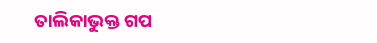ତାଲିକାଭୁକ୍ତ ଗପ